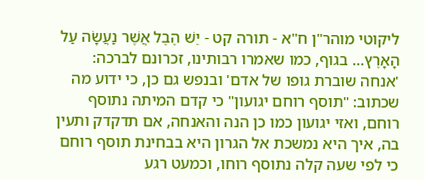ליקוטי מוהר"ן ח"א - תורה קט - יֵשׁ הֶבֶל אֲשֶׁר נַעֲשָׂה עַל הָאָרֶץ... בגוף, כמו שאמרו רבותינו, זכרונם לברכה: 'אנחה שוברת גופו של אדם' ובנפש גם כן, כי ידוע מה שכתוב: "תוסף רוחם יגועון" כי קדם המיתה נתוסף רוחם, ואזי יגועון כמו כן הנה והאנחה, אם תדקדק ותעין בה, איך היא נמשכת אל הגרון היא בבחינת תוסף רוחם כי לפי שעה קלה נתוסף רוחו, וכמעט רגע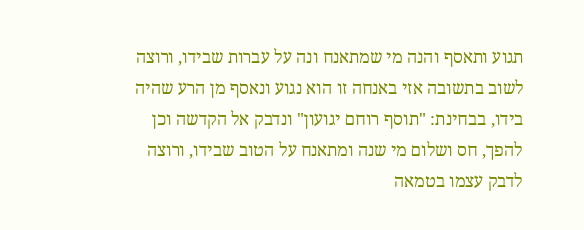תגוע ותאסף והנה מי שמתאנח ונה על עברות שבידו, ורוצה לשוב בתשובה אזי באנחה זו הוא נגוע ונאסף מן הרע שהיה בידו, בבחינת: "תוסף רוחם יגועון" ונדבק אל הקדשה וכן להפך, חס ושלום מי שנה ומתאנח על הטוב שבידו, ורוצה לדבק עצמו בטמאה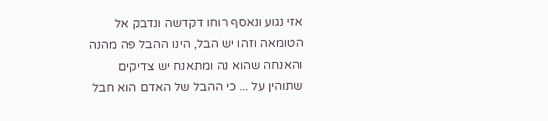אזי נגוע ונאסף רוחו דקדשה ונדבק אל הטומאה וזהו יש הבל, הינו ההבל פה מהנה והאנחה שהוא נה ומתאנח יש צדיקים שתוהין על ... כי ההבל של האדם הוא חבל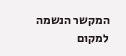המקשר הנשמה למקום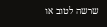שרשה לטוב או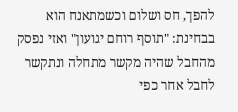להפך, חס ושלום וכשמתאנח הוא בבחינת: "תוסף רוחם יגועון" ואזי נפסק מהחבל שהיה מקשר מתחלה ונתקשר לחבל אחר כפי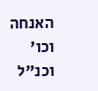האנחה וכו' וכנ"ל